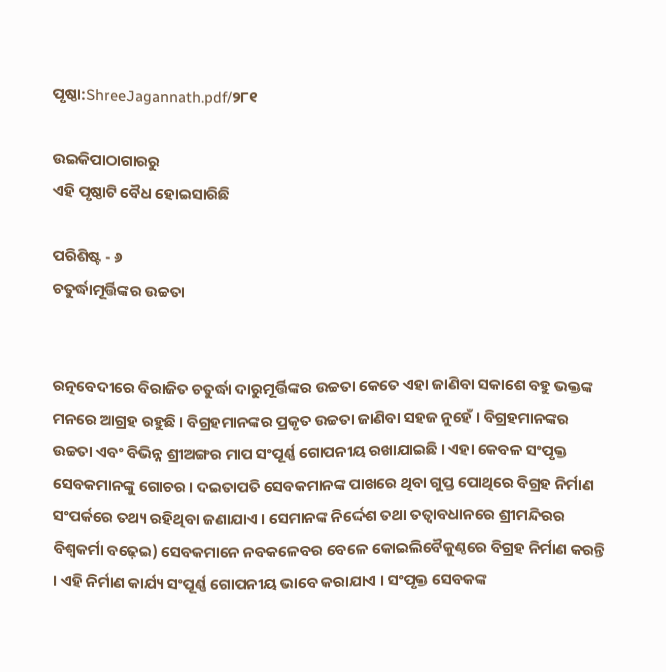ପୃଷ୍ଠା:ShreeJagannath.pdf/୨୮୧

ଉଇକିପାଠାଗାର‌ରୁ
ଏହି ପୃଷ୍ଠାଟି ବୈଧ ହୋଇସାରିଛି

ପରିଶିଷ୍ଟ - ୬
ଚତୁର୍ଦ୍ଧାମୂର୍ତ୍ତିଙ୍କର ଉଚ୍ଚତା


ରତ୍ନବେଦୀରେ ବିରାଜିତ ଚତୁର୍ଦ୍ଧା ଦାରୁମୂର୍ତ୍ତିଙ୍କର ଉଚ୍ଚତା କେତେ ଏହା ଜାଣିବା ସକାଶେ ବହୁ ଭକ୍ତଙ୍କ ମନରେ ଆଗ୍ରହ ରହୁଛି । ବିଗ୍ରହମାନଙ୍କର ପ୍ରକୃତ ଉଚ୍ଚତା ଜାଣିବା ସହଜ ନୁହେଁ । ବିଗ୍ରହମାନଙ୍କର ଉଚ୍ଚତା ଏବଂ ବିଭିନ୍ନ ଶ୍ରୀଅଙ୍ଗର ମାପ ସଂପୂର୍ଣ୍ଣ ଗୋପନୀୟ ରଖାଯାଇଛି । ଏହା କେବଳ ସଂପୃକ୍ତ ସେବକମାନଙ୍କୁ ଗୋଚର । ଦଇତାପତି ସେବକମାନଙ୍କ ପାଖରେ ଥିବା ଗୁପ୍ତ ପୋଥିରେ ବିଗ୍ରହ ନିର୍ମାଣ ସଂପର୍କରେ ତଥ୍ୟ ରହିଥିବା ଜଣାଯାଏ । ସେମାନଙ୍କ ନିର୍ଦ୍ଦେଶ ତଥା ତତ୍ବାବଧାନରେ ଶ୍ରୀମନ୍ଦିରର ବିଶ୍ବକର୍ମା ବଢ଼େଇ) ସେବକମାନେ ନବକଳେବର ବେଳେ କୋଇଲିବୈକୁଣ୍ଠରେ ବିଗ୍ରହ ନିର୍ମାଣ କରନ୍ତି । ଏହି ନିର୍ମାଣ କାର୍ଯ୍ୟ ସଂପୂର୍ଣ୍ଣ ଗୋପନୀୟ ଭାବେ କରାଯାଏ । ସଂପୃକ୍ତ ସେବକଙ୍କ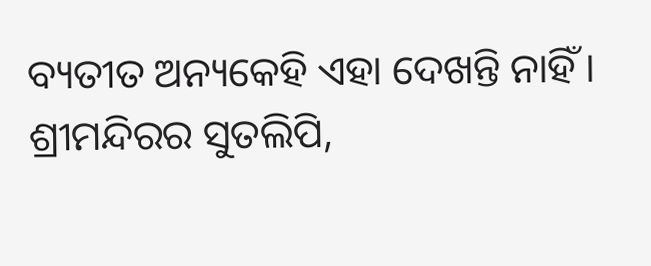ବ୍ୟତୀତ ଅନ୍ୟକେହି ଏହା ଦେଖନ୍ତି ନାହିଁ ।
ଶ୍ରୀମନ୍ଦିରର ସୁତଲିପି,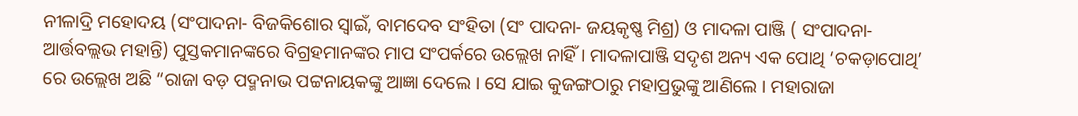ନୀଳାଦ୍ରି ମହୋଦୟ (ସଂପାଦନା- ବିଜକିଶୋର ସ୍ବାଇଁ, ବାମଦେବ ସଂହିତା (ସଂ ପାଦନା- ଜୟକୃଷ୍ଣ ମିଶ୍ର) ଓ ମାଦଳା ପାଞ୍ଜି ( ସଂପାଦନା- ଆର୍ତ୍ତବଲ୍ଲଭ ମହାନ୍ତି) ପୁସ୍ତକମାନଙ୍କରେ ବିଗ୍ରହମାନଙ୍କର ମାପ ସଂପର୍କରେ ଉଲ୍ଲେଖ ନାହିଁ । ମାଦଳାପାଞ୍ଜି ସଦୃଶ ଅନ୍ୟ ଏକ ପୋଥି ‘ଚକଡ଼ାପୋଥି’ ରେ ଉଲ୍ଲେଖ ଅଛି “ରାଜା ବଡ଼ ପଦ୍ମନାଭ ପଟ୍ଟନାୟକଙ୍କୁ ଆଜ୍ଞା ଦେଲେ । ସେ ଯାଇ କୁଜଙ୍ଗଠାରୁ ମହାପ୍ରଭୁଙ୍କୁ ଆଣିଲେ । ମହାରାଜା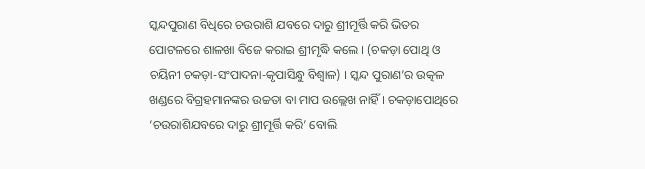ସ୍କନ୍ଦପୁରାଣ ବିଧିରେ ଚଉରାଶି ଯବରେ ଦାରୁ ଶ୍ରୀମୂର୍ତ୍ତି କରି ଭିତର ପୋଟଳରେ ଶାଳଖା ବିଜେ କରାଇ ଶ୍ରୀମୃଦ୍ଧି କଲେ । (ଚକଡ଼ା ପୋଥି ଓ ଚୟିନୀ ଚକଡ଼ା-ସଂପାଦନା-କୃପାସିନ୍ଧୁ ବିଶ୍ବାଳ) । ସ୍କନ୍ଦ ପୁରାଣ’ର ଉତ୍କଳ ଖଣ୍ଡରେ ବିଗ୍ରହମାନଙ୍କର ଉଚ୍ଚତା ବା ମାପ ଉଲ୍ଲେଖ ନାହିଁ । ଚକଡ଼ାପୋଥିରେ ‘ଚଉରାଶିଯବରେ ଦାରୁ ଶ୍ରୀମୂର୍ତ୍ତି କରି’ ବୋଲି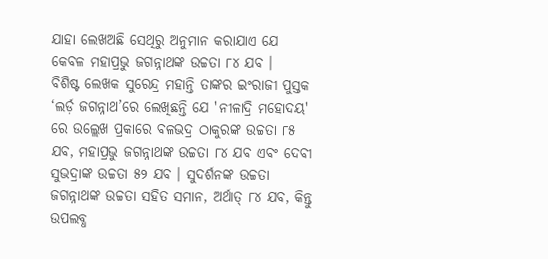ଯାହା ଲେଖଅଛି ସେଥିରୁ ଅନୁମାନ କରାଯାଏ ଯେ କେବଳ ମହାପ୍ରଭୁ ଜଗନ୍ନାଥଙ୍କ ଉଚ୍ଚତା ୮୪ ଯବ ।
ବିଶିଷ୍ଟ ଲେଖକ ସୁରେନ୍ଦ୍ର ମହାନ୍ତି ତାଙ୍କର ଇଂରାଜୀ ପୁସ୍ତକ ‘ଲର୍ଡ଼ ଜଗନ୍ନାଥ’ରେ ଲେଖିଛନ୍ତି ଯେ 'ନୀଳାଦ୍ରି ମହୋଦୟ' ରେ ଉଲ୍ଲେଖ ପ୍ରକାରେ ବଳଭଦ୍ର ଠାକୁରଙ୍କ ଉଚ୍ଚତା ୮୫ ଯବ, ମହାପ୍ରଭୁ ଜଗନ୍ନାଥଙ୍କ ଉଚ୍ଚତା ୮୪ ଯବ ଏବଂ ଦେବୀ ସୁଭଦ୍ରାଙ୍କ ଉଚ୍ଚତା ୫୨ ଯବ । ସୁଦର୍ଶନଙ୍କ ଉଚ୍ଚତା ଜଗନ୍ନାଥଙ୍କ ଉଚ୍ଚତା ସହିତ ସମାନ, ଅର୍ଥାତ୍ ୮୪ ଯବ, କିନ୍ତୁ ଉପଲବ୍ଧ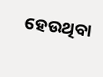ହେଉଥିବା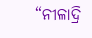“ନୀଳାଦ୍ରି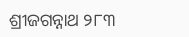ଶ୍ରୀଜଗନ୍ନାଥ ୨୮୩